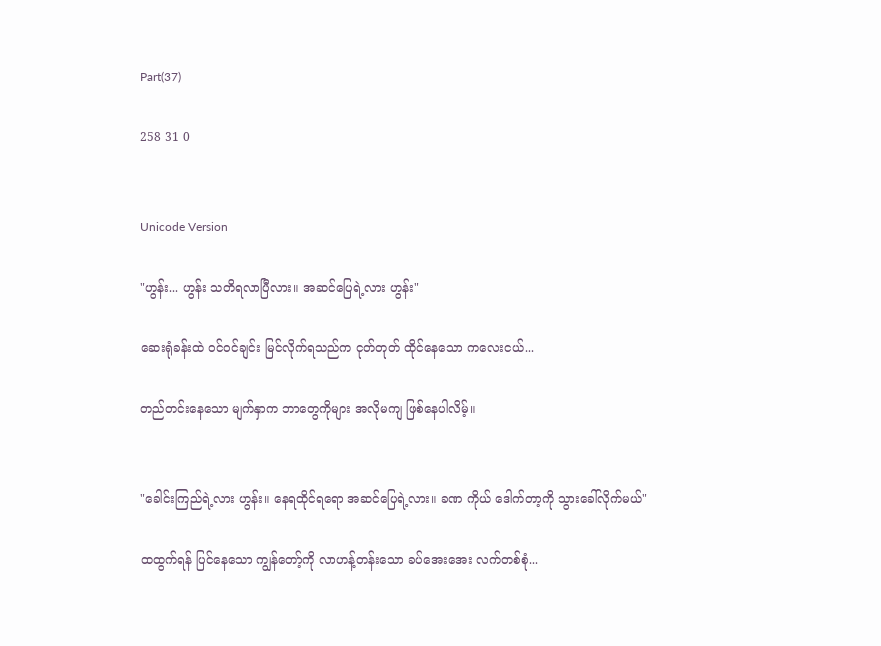Part(37)

258 31 0


Unicode Version

"ဟွန်း... ဟွန်း သတိရလာပြီလား။ အဆင်ပြေရဲ့လား ဟွန်း"

ဆေးရုံခန်းထဲ ဝင်ဝင်ချင်း မြင်လိုက်ရသည်က ငုတ်တုတ် ထိုင်နေသော ကလေးငယ်...

တည်တင်းနေသော မျက်နှာက ဘာတွေကိုများ အလိုမကျ ဖြစ်နေပါလိမ့်။


"ခေါင်းကြည်ရဲ့လား ဟွန်း။ နေရထိုင်ရရော အဆင်ပြေရဲ့လား။ ခဏ ကိုယ် ဒေါက်တာ့ကို သွားခေါ်လိုက်မယ်"

ထထွက်ရန် ပြင်နေသော ကျွန်တော့်ကို လာဟန့်တန်းသော ခပ်အေးအေး လက်တစ်စုံ...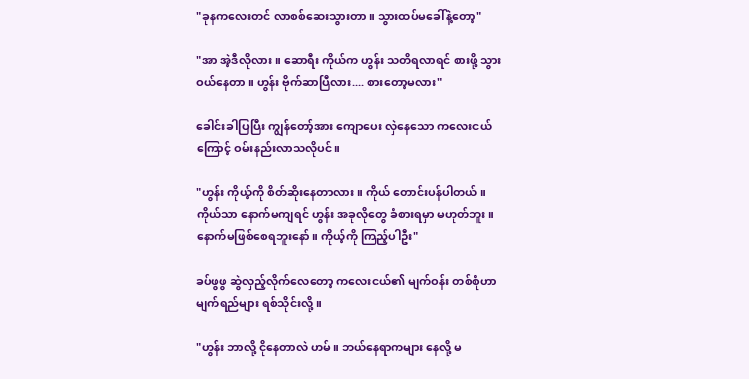"ခုနကလေးတင် လာစစ်ဆေးသွားတာ။ သွားထပ်မခေါ်နဲ့တော့"

"အာ အဲ့ဒီလိုလား။ ဆောရီး ကိုယ်က ဟွန်း သတိရလာရင် စားဖို့ သွားဝယ်နေတာ။ ဟွန်း ဗိုက်ဆာပြီလား.... စားတော့မလား"

ခေါင်းခါပြပြီး ကျွန်တော့်အား ကျောပေး လှဲနေသော ကလေးငယ်ကြောင့် ဝမ်းနည်းလာသလိုပင်။

"ဟွန်း ကိုယ့်ကို စိတ်ဆိုးနေတာလား။ ကိုယ် တောင်းပန်ပါတယ်။ ကိုယ်သာ နောက်မကျရင် ဟွန်း အခုလိုတွေ ခံစားရမှာ မဟုတ်ဘူး။ နောက်မဖြစ်စေရဘူးနော်။ ကိုယ့်ကို ကြည့်ပါဦး"

ခပ်ဖွဖွ ဆွဲလှည့်လိုက်လေတော့ ကလေးငယ်၏ မျက်ဝန်း တစ်စုံဟာ မျက်ရည်များ ရစ်သိုင်းလို့။

"ဟွန်း ဘာလို့ ငိုနေတာလဲ ဟမ်။ ဘယ်နေရာကများ နေလို့ မ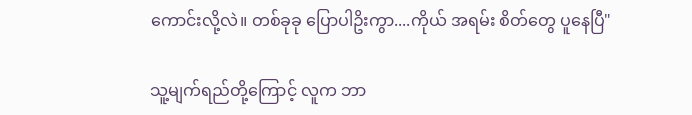ကောင်းလို့လဲ။ တစ်ခုခု ပြောပါဥိးကွာ....ကိုယ် အရမ်း စိတ်တွေ ပူနေပြီ"

သူ့မျက်ရည်တို့ကြောင့် လူက ဘာ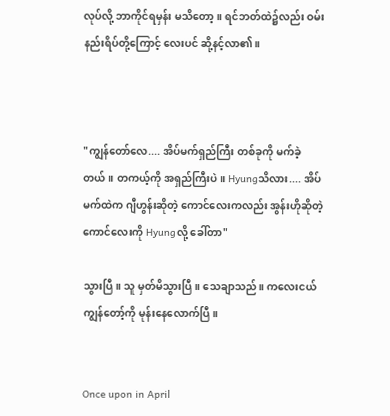လုပ်လို့ ဘာကိုင်ရမှန်း မသိတော့။ ရင်ဘတ်ထဲ၌လည်း ဝမ်းနည်းရိပ်တို့ကြောင့် လေးပင် ဆို့နင့်လာ၏။



"ကျွန်တော်လေ.... အိပ်မက်ရှည်ကြီး တစ်ခုကို မက်ခဲ့တယ်။ တကယ့်ကို အရှည်ကြီးပဲ။ Hyungသိလား.... အိပ်မက်ထဲက ဂျီဟွန်းဆိုတဲ့ ကောင်လေးကလည်း အွန်းဟိုဆိုတဲ့ ကောင်လေးကို Hyungလို့ ခေါ်တာ"

သွားပြီ။ သူ မှတ်မိသွားပြီ။ သေချာသည်။ ကလေးငယ် ကျွန်တော့်ကို မုန်းနေလောက်ပြီ။


Once upon in April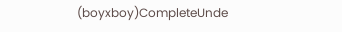(boyxboy)CompleteUnde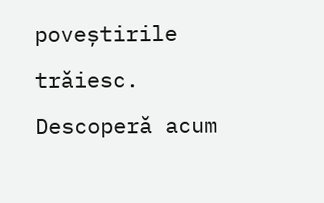poveștirile trăiesc. Descoperă acum